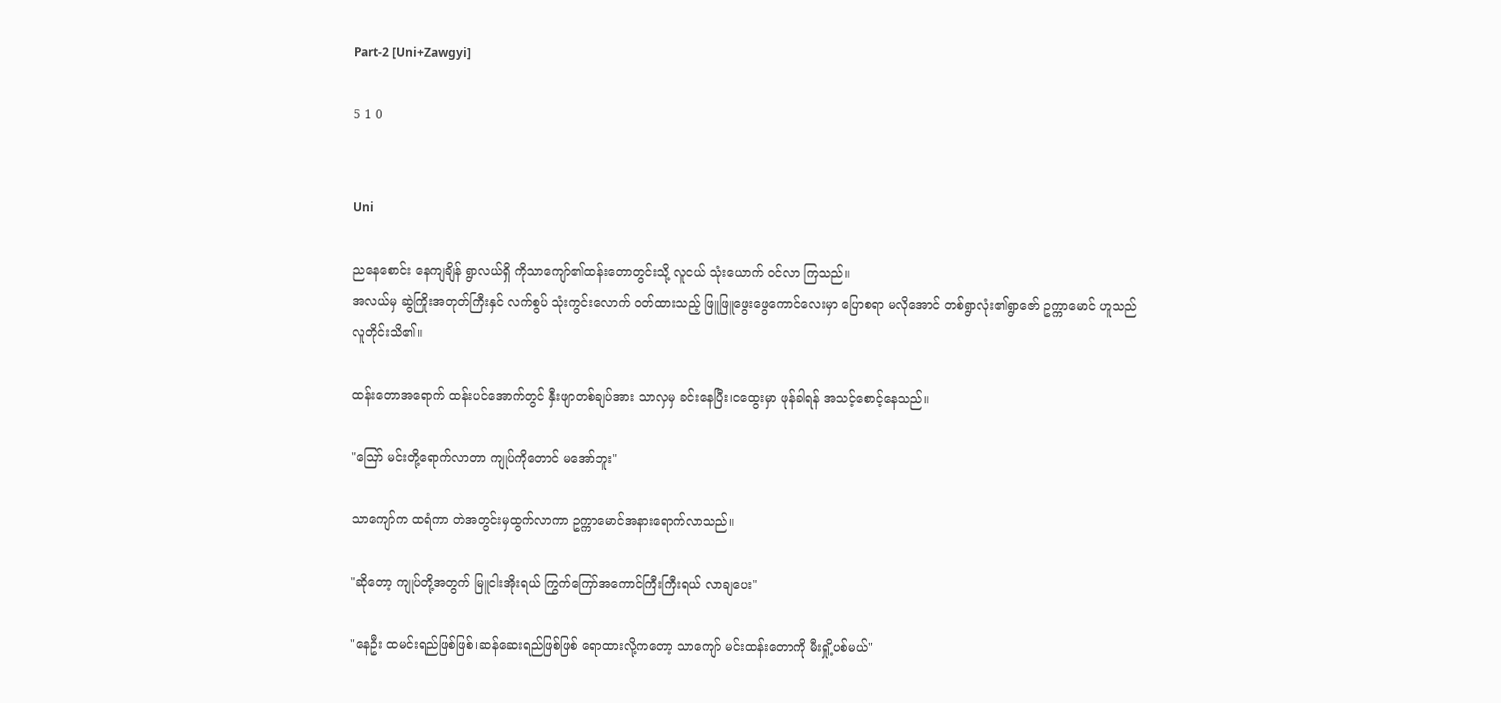Part-2 [Uni+Zawgyi]

5 1 0


Uni

ညနေစောင်း နေကျချိန် ရွာလယ်ရှိ ကိုသာကျော်၏ထန်းတောတွင်းသို့ လူငယ် သုံးယောက် ဝင်လာ ကြသည်။
အလယ်မှ ဆွဲကြိုးအတုတ်ကြီးနှင် လက်စွပ် သုံးကွင်းလောက် ဝတ်ထားသည့် ဖြူဖြူဖွေးဖွေကောင်လေးမှာ ပြောစရာ မလိုအောင် တစ်ရွာလုံး၏ရွာဇော် ဥက္ကာမောင် ဟူသည် လူတိုင်းသိ၏။

ထန်းတောအရောက် ထန်းပင်အောက်တွင် နှီးဖျာတစ်ချပ်အား သာလှမှ ခင်းနေပြီး၊ငထွေးမှာ ဖုန်ခါရန် အသင့်စောင့်နေသည်။

"ဪ မင်းတို့ရောက်လာတာ ကျုပ်ကိုတောင် မအော်ဘူး"

သာကျော်က ထရံကာ တဲအတွင်းမှထွက်လာကာ ဥက္ကာ‌မောင်အနားရောက်လာသည်။

"ဆိုတော့ ကျုပ်တို့အတွက် မြူငါးအိုးရယ် ကြွက်ကြော်အကောင်ကြီးကြီးရယ် လာချပေး"

"နေဦး ထမင်းရည်ဖြစ်ဖြစ်၊ဆန်ဆေးရည်ဖြစ်ဖြစ် ရောထားလို့ကတော့ သာကျော် မင်းထန်းတောကို မီးရှို့ပစ်မယ်"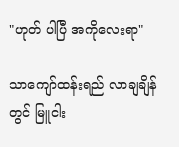"ဟုတ် ပါပြီ အကိုလေးရာ"

သာကျော်ထန်းရည် လာချချိန်တွင် မြူငါး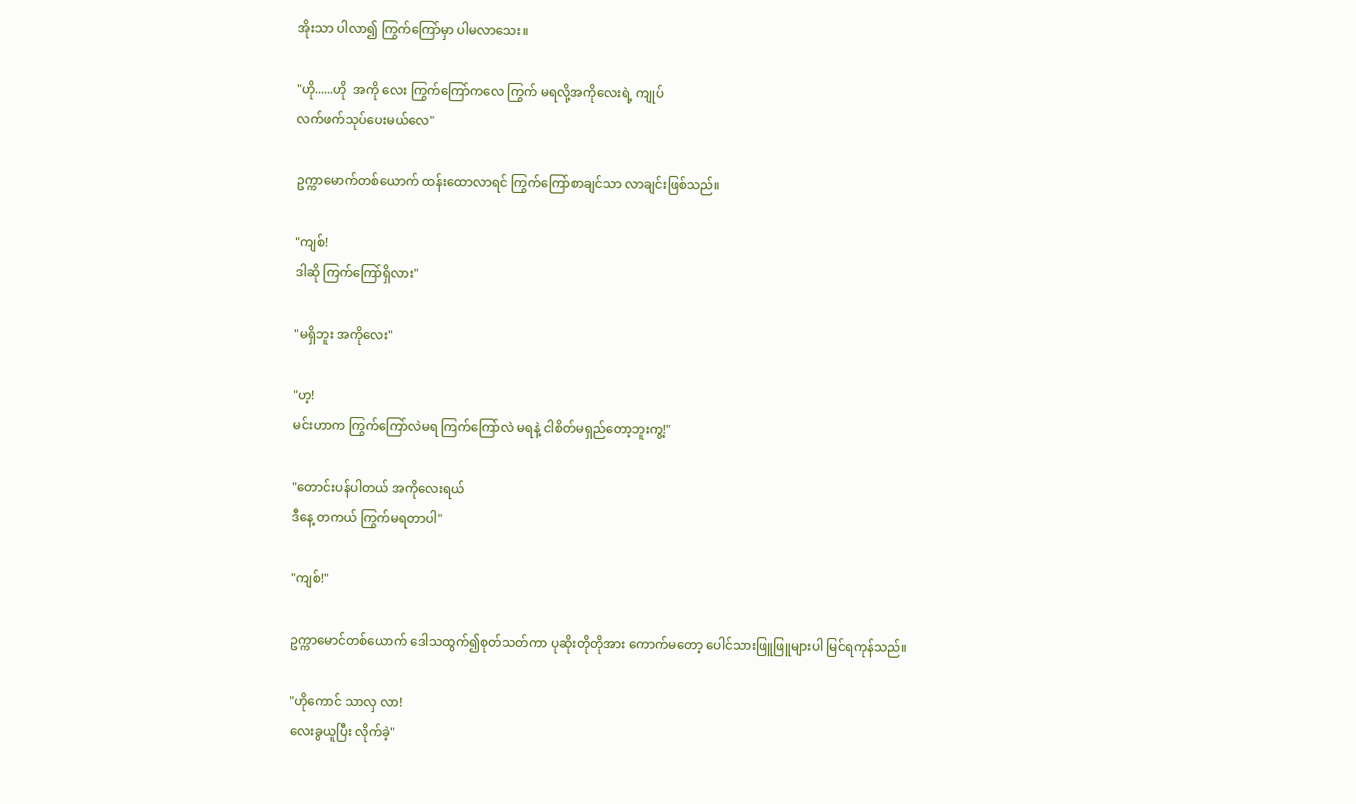အိုးသာ ပါလာ၍ ကြွက်ကြော်မှာ ပါမလာသေး။

"ဟို......ဟို  အကို လေး ကြွက်ကြော်ကလေ ကြွက် မရလို့အကိုလေးရဲ့ ကျုပ်
လက်ဖက်သုပ်ပေးမယ်လေ"

ဥက္ကာမောက်တစ်ယောက် ထန်းထောလာရင် ကြွက်ကြော်စာချင်သာ လာချင်းဖြစ်သည်။

"ကျစ်!
ဒါဆို ကြက်ကြော်ရှိလား"

"မရှိဘူး အကိုလေး"

"ဟ့!
မင်းဟာက ကြွက်ကြော်လဲမရ ကြက်ကြော်လဲ မရနဲ့ ငါစိတ်မရှည်တော့ဘူးကွ့!"

"တောင်းပန်ပါတယ် အကိုလေးရယ်
ဒီနေ့ တကယ် ကြွက်မရတာပါ"

"ကျစ်!"

ဥက္ကာမောင်တစ်ယောက် ဒေါသထွက်၍စုတ်သတ်ကာ ပုဆိုးတိုတိုအား ကောက်မတော့ ပေါင်သားဖြူဖြူများပါ မြင်ရကုန်သည်။

"ဟိုကောင် သာလှ လာ!
လေးခွယူပြီး လိုက်ခဲ့"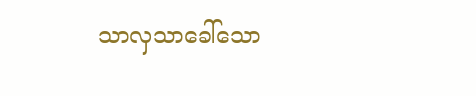သာလှသာခေါ်သော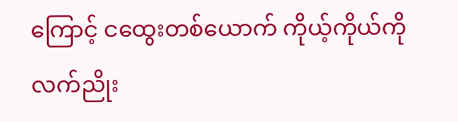ကြောင့် ငထွေးတစ်ယောက် ကိုယ့်ကိုယ်ကို လက်ညိုး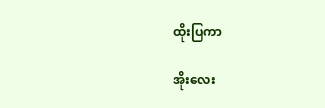ထိုးပြကာ

အိုးလေး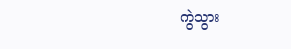ကွဲသွား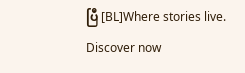ပြီ [BL]Where stories live. Discover now